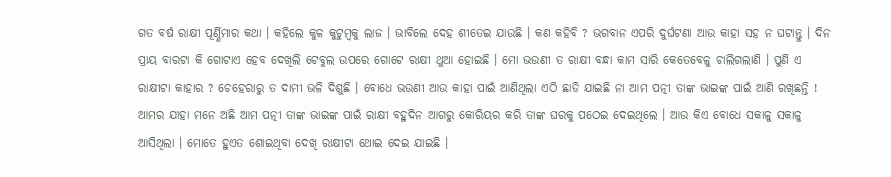ଗତ ବର୍ଷ ରାକ୍ଷୀ ପୂର୍ଣ୍ଣିମାର କଥା । କହିଲେ କୁଳ କୁଟୁମ୍ବକୁ ଲାଜ । ଭାବିଲେ ଦେହ ଶୀତେଇ ଯାଉଛି । କଣ କହିବି ? ଭଗବାନ ଏପରି ଦୁର୍ଘଟଣା ଆଉ କାହା ସହ ନ ଘଟାନ୍ତୁ । ଦିନ ପ୍ରାୟ ବାରଟା କି ଗୋଟାଏ ହେବ ଦେଖିଲି ଟେବୁଲ ଉପରେ ଗୋଟେ ରାକ୍ଷୀ ଥୁଆ ହୋଇଛି । ମୋ ଭଉଣୀ ତ ରାକ୍ଷୀ ବନ୍ଧା କାମ ସାରି କେତେବେଳୁ ଚାଲିଗଲାଣି । ପୁଣି ଏ ରାକ୍ଷୀଟା କାହାର ? ଚେହେରାରୁ ତ ଦାମୀ ଭଳି ଦିଶୁଛି । ବୋଧେ ଭଉଣୀ ଆଉ କାହା ପାଇଁ ଆଣିଥିଲା ଏଠି ଛାଡି ଯାଇଛି ନା ଆମ ପତ୍ନୀ ତାଙ୍କ ଭାଇଙ୍କ ପାଇଁ ଆଣି ରଖିଛନ୍ତି ! ଆମର ଯାହା ମନେ ଅଛି ଆମ ପତ୍ନୀ ତାଙ୍କ ଭାଇଙ୍କ ପାଇଁ ରାକ୍ଷୀ ବହୁଦିନ ଆଗରୁ କୋରିୟର କରି ତାଙ୍କ ଘରକୁ ପଠେଇ ଦେଇଥିଲେ । ଆଉ କିଏ ବୋଧେ ସକାଳୁ ସକାଳୁ ଆସିଥିଲା । ମୋତେ ହୁଏତ ଶୋଇଥିବା ଦେଖି ରାକ୍ଷୀଟା ଥୋଇ ଦେଇ ଯାଇଛି ।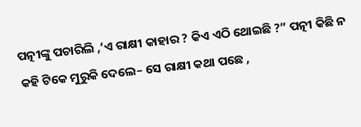ପତ୍ନୀଙ୍କୁ ପଚାରିଲି ,’ଏ ରାକ୍ଷୀ କାହାର ? କିଏ ଏଠି ଥୋଇଛି ?” ପତ୍ନୀ କିଛି ନ କହି ଟିକେ ମୁରୁକି ଦେଲେ– ସେ ରାକ୍ଷୀ କଥା ପଛେ ,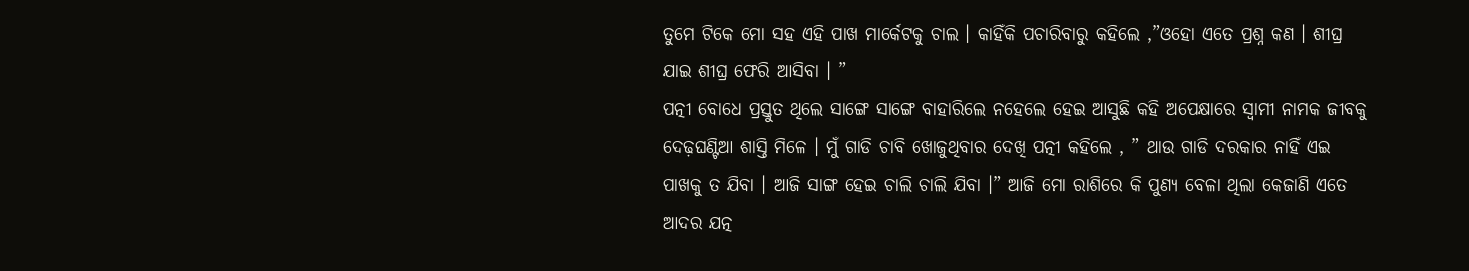ତୁମେ ଟିକେ ମୋ ସହ ଏହି ପାଖ ମାର୍କେଟକୁ ଚାଲ । କାହିଁକି ପଚାରିବାରୁ କହିଲେ ,”ଓହୋ ଏତେ ପ୍ରଶ୍ନ କଣ । ଶୀଘ୍ର ଯାଇ ଶୀଘ୍ର ଫେରି ଆସିବା । ”
ପତ୍ନୀ ବୋଧେ ପ୍ରସ୍ତୁତ ଥିଲେ ସାଙ୍ଗେ ସାଙ୍ଗେ ବାହାରିଲେ ନହେଲେ ହେଇ ଆସୁଛି କହି ଅପେକ୍ଷାରେ ସ୍ୱାମୀ ନାମକ ଜୀବକୁ ଦେଢ଼ଘଣ୍ଟିଆ ଶାସ୍ତି ମିଳେ । ମୁଁ ଗାଡି ଚାବି ଖୋଜୁଥିବାର ଦେଖି ପତ୍ନୀ କହିଲେ , ” ଥାଉ ଗାଡି ଦରକାର ନାହିଁ ଏଇ ପାଖକୁ ତ ଯିବା । ଆଜି ସାଙ୍ଗ ହେଇ ଚାଲି ଚାଲି ଯିବା ।” ଆଜି ମୋ ରାଶିରେ କି ପୁଣ୍ୟ ବେଳା ଥିଲା କେଜାଣି ଏତେ ଆଦର ଯତ୍ନ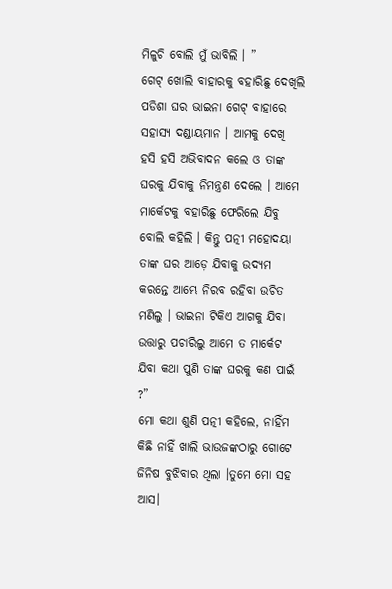ମିଳୁଚି ବୋଲି ମୁଁ ଭାବିଲି । ”
ଗେଟ୍ ଖୋଲି ବାହାରକୁ ବହାରିଛୁ ଦେଖିଲି ପଡିଶା ଘର ଭାଇନା ଗେଟ୍ ବାହାରେ ସହାସ୍ୟ ଦଣ୍ଡାୟମାନ । ଆମକୁ ଦେଖି ହସି ହସି ଅଭିବାଦନ କଲେ ଓ ତାଙ୍କ ଘରକୁ ଯିବାକୁ ନିମନ୍ତ୍ରଣ ଦେଲେ । ଆମେ ମାର୍କେଟକୁ ବହାରିଛୁ ଫେରିଲେ ଯିବୁ ବୋଲି କହିଲି । କିନ୍ତୁ ପତ୍ନୀ ମହୋଦୟା ତାଙ୍କ ଘର ଆଡ଼େ ଯିବାକୁ ଉଦ୍ୟମ କରନ୍ତେ ଆମ୍ଭେ ନିରବ ରହିବା ଉଚିତ ମଣିଲୁ । ଭାଇନା ଟିକିଏ ଆଗକୁ ଯିବା ଉତ୍ତାରୁ ପଚାରିଲୁ ଆମେ ତ ମାର୍କେଟ ଯିବା କଥା ପୁଣି ତାଙ୍କ ଘରକୁ କଣ ପାଇଁ ?”
ମୋ କଥା ଶୁଣି ପତ୍ନୀ କହିଲେ, ନାହିଁମ କିଛି ନାହିଁ ଖାଲି ଭାଉଜଙ୍କଠାରୁ ଗୋଟେ ଜିନିଷ ବୁଝିବାର ଥିଲା ।ତୁମେ ମୋ ସହ ଆସ।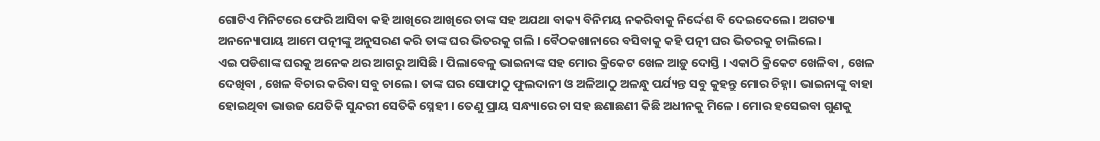ଗୋଟିଏ ମିନିଟରେ ଫେରି ଆସିବା କହି ଆଖିରେ ଆଖିରେ ତାଙ୍କ ସହ ଅଯଥା ବାକ୍ୟ ବିନିମୟ ନକରିବାକୁ ନିର୍ଦ୍ଦେଶ ବି ଦେଇଦେଲେ । ଅଗତ୍ୟା ଅନନ୍ୟୋପାୟ ଆମେ ପତ୍ନୀଙ୍କୁ ଅନୁସରଣ କରି ତାଙ୍କ ଘର ଭିତରକୁ ଗଲି । ବୈଠକଖାନାରେ ବସିବାକୁ କହି ପତ୍ନୀ ଘର ଭିତରକୁ ଚାଲିଲେ ।
ଏଇ ପଡିଶାଙ୍କ ଘରକୁ ଅନେକ ଥର ଆଗରୁ ଆସିଛି । ପିଲାବେଳୁ ଭାଇନାଙ୍କ ସହ ମୋର କ୍ରିକେଟ ଖେଳ ଆଡ଼ୁ ଦୋସ୍ତି । ଏକାଠି କ୍ରିକେଟ ଖେଳିବା , ଖେଳ ଦେଖିବା , ଖେଳ ବିଚାର କରିବା ସବୁ ଚାଲେ । ତାଙ୍କ ଘର ସୋଫାଠୁ ଫୁଲଦାନୀ ଓ ଅଳିଆଠୁ ଅଳନ୍ଧୁ ପର୍ଯ୍ୟନ୍ତ ସବୁ କୁହନ୍ତୁ ମୋର ଚିହ୍ନା। ଭାଇନାଙ୍କୁ ବାହା ହୋଇଥିବା ଭାଉଜ ଯେତିକି ସୁନ୍ଦରୀ ସେତିକି ସ୍ନେହୀ । ତେଣୁ ପ୍ରାୟ ସନ୍ଧ୍ୟାରେ ଚା ସହ ଛଣାଛଣୀ କିଛି ଅଧୀନକୁ ମିଳେ । ମୋର ହସେଇବା ଗୁଣକୁ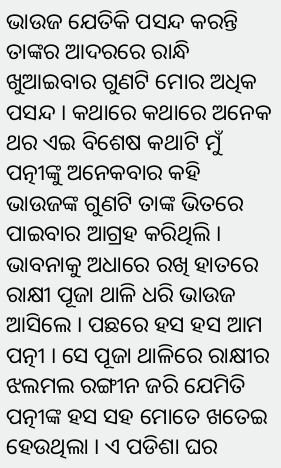ଭାଉଜ ଯେତିକି ପସନ୍ଦ କରନ୍ତି ତାଙ୍କର ଆଦରରେ ରାନ୍ଧି ଖୁଆଇବାର ଗୁଣଟି ମୋର ଅଧିକ ପସନ୍ଦ । କଥାରେ କଥାରେ ଅନେକ ଥର ଏଇ ବିଶେଷ କଥାଟି ମୁଁ ପତ୍ନୀଙ୍କୁ ଅନେକବାର କହି ଭାଉଜଙ୍କ ଗୁଣଟି ତାଙ୍କ ଭିତରେ ପାଇବାର ଆଗ୍ରହ କରିଥିଲି ।
ଭାବନାକୁ ଅଧାରେ ରଖି ହାତରେ ରାକ୍ଷୀ ପୂଜା ଥାଳି ଧରି ଭାଉଜ ଆସିଲେ । ପଛରେ ହସ ହସ ଆମ ପତ୍ନୀ । ସେ ପୂଜା ଥାଳିରେ ରାକ୍ଷୀର ଝଲମଲ ରଙ୍ଗୀନ ଜରି ଯେମିତି ପତ୍ନୀଙ୍କ ହସ ସହ ମୋତେ ଖତେଇ ହେଉଥିଲା । ଏ ପଡିଶା ଘର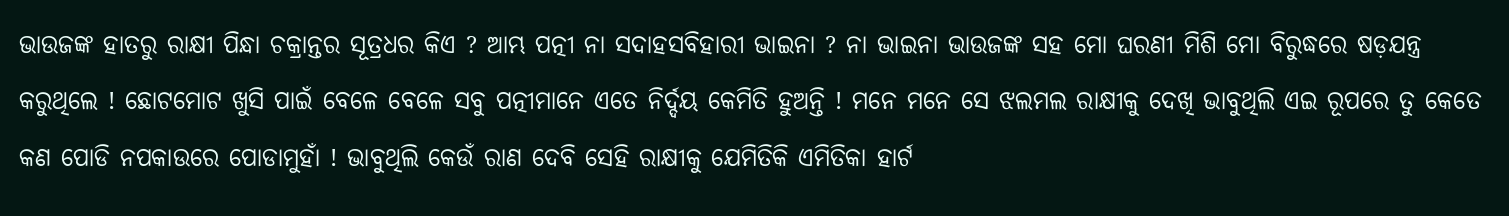ଭାଉଜଙ୍କ ହାତରୁ ରାକ୍ଷୀ ପିନ୍ଧା ଚକ୍ରାନ୍ତର ସୂତ୍ରଧର କିଏ ? ଆମ୍ଭ ପତ୍ନୀ ନା ସଦାହସବିହାରୀ ଭାଇନା ? ନା ଭାଇନା ଭାଉଜଙ୍କ ସହ ମୋ ଘରଣୀ ମିଶି ମୋ ବିରୁଦ୍ଧରେ ଷଡ଼ଯନ୍ତ୍ର କରୁଥିଲେ ! ଛୋଟମୋଟ ଖୁସି ପାଇଁ ବେଳେ ବେଳେ ସବୁ ପତ୍ନୀମାନେ ଏତେ ନିର୍ଦ୍ଦୟ କେମିତି ହୁଅନ୍ତି ! ମନେ ମନେ ସେ ଝଲମଲ ରାକ୍ଷୀକୁ ଦେଖି ଭାବୁଥିଲି ଏଇ ରୂପରେ ତୁ କେତେ କଣ ପୋଡି ନପକାଉରେ ପୋଡାମୁହାଁ ! ଭାବୁଥିଲି କେଉଁ ରାଣ ଦେବି ସେହି ରାକ୍ଷୀକୁ ଯେମିତିକି ଏମିତିକା ହାର୍ଟ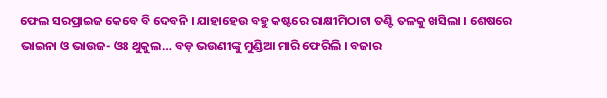ଫେଲ ସରପ୍ରାଇଜ କେବେ ବି ଦେବନି । ଯାହାହେଉ ବହୁ କଷ୍ଟରେ ରାକ୍ଷୀମିଠାଟା ତଣ୍ଟି ତଳକୁ ଖସିଲା । ଶେଷରେ ଭାଇନା ଓ ଭାଉଜ- ଓଃ ଥୁକୁଲ… ବଡ଼ ଭଉଣୀଙ୍କୁ ମୁଣ୍ଡିଆ ମାରି ଫେରିଲି । ବଜାର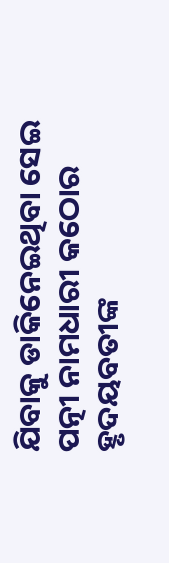ଯିବାକୁ ଡାକିନେଇଥିବା ସେଇ ପତ୍ନୀ ନାମଧାରୀ କଠୋର ହୃଦୟବତୀଙ୍କ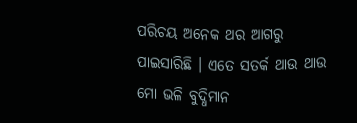ପରିଚୟ ଅନେକ ଥର ଆଗରୁ ପାଇସାରିଛି । ଏତେ ସତର୍କ ଥାଉ ଥାଉ ମୋ ଭଳି ବୁଦ୍ଧିମାନ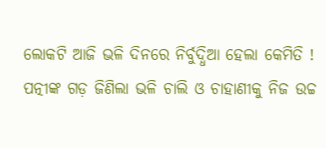ଲୋକଟି ଆଜି ଭଳି ଦିନରେ ନିର୍ବୁଦ୍ଧିଆ ହେଲା କେମିତି ! ପତ୍ନୀଙ୍କ ଗଡ଼ ଜିଣିଲା ଭଳି ଚାଲି ଓ ଚାହାଣୀକୁ ନିଜ ଉଚ୍ଚ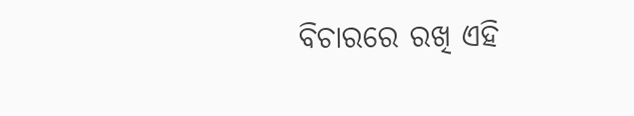ବିଚାରରେ ରଖି ଏହି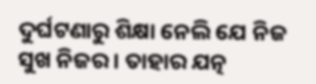ଦୁର୍ଘଟଣାରୁ ଶିକ୍ଷା ନେଲି ଯେ ନିଜ ସୁଖ ନିଜର । ତାହାର ଯତ୍ନ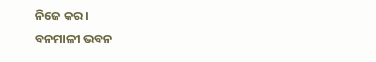ନିଜେ କର ।
ବନମାଳୀ ଭବନ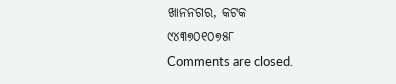ଖାନନଗର, କଟକ
୯୪୩୭୦୧୦୭୫୮
Comments are closed.